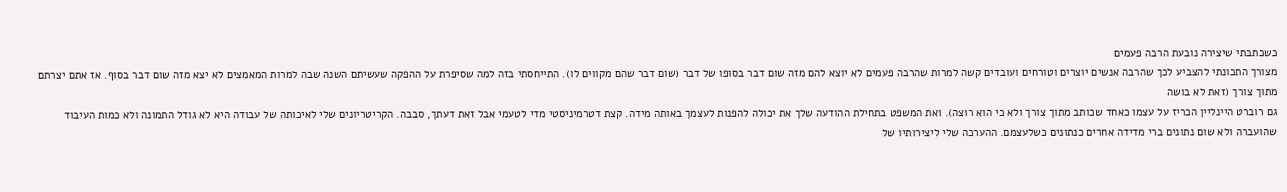כשכתבתי שיצירה נובעת הרבה פעמים
מצורך התכונתי להצביע לכך שהרבה אנשים יוצרים וטורחים ועובדים קשה למרות שהרבה פעמים לא יוצא להם מזה שום דבר בסופו של דבר (שום דבר שהם מקווים לו). התייחסתי בזה למה שסיפרת על ההפקה שעשיתם השנה שבה למרות המאמצים לא יצא מזה שום דבר בסוף. אז אתם יצרתם מתוך צורך (זאת לא בושה
גם רוברט היינליין הכריז על עצמו כאחד שכותב מתוך צורך ולא כי הוא רוצה). ואת המשפט בתחילת ההודעה שלך את יכולה להפנות לעצמך באותה מידה. קצת דטרמיניסטי מדי לטעמי אבל זאת דעתך, סבבה. הקריטריונים שלי לאיכותה של עבודה היא לא גודל התמונה ולא כמות העיבוד שהועברה ולא שום נתונים ברי מדידה אחרים כנתונים כשלעצמם. ההערכה שלי ליצירותיו של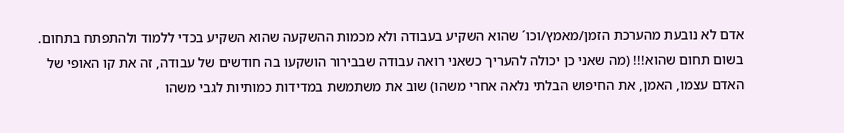אדם לא נובעת מהערכת הזמן/מאמץ/וכו´ שהוא השקיע בעבודה ולא מכמות ההשקעה שהוא השקיע בכדי ללמוד ולהתפתח בתחום. בשום תחום שהוא!!! (מה שאני כן יכולה להעריך כשאני רואה עבודה שבבירור הושקעו בה חודשים של עבודה, זה את קו האופי של האדם עצמו, האמן, את החיפוש הבלתי נלאה אחרי משהו) שוב את משתמשת במדידות כמותיות לגבי משהו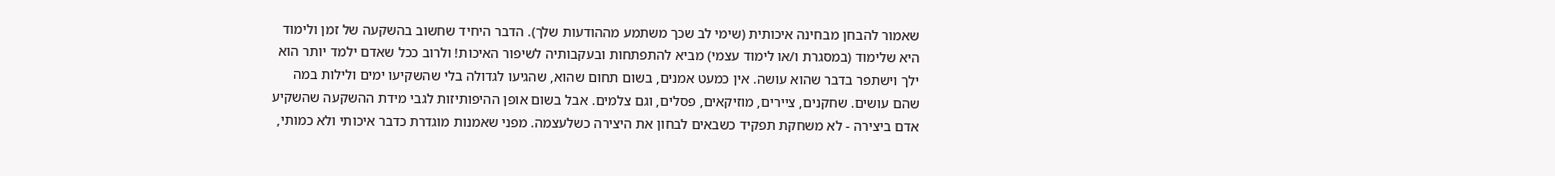שאמור להבחן מבחינה איכותית (שימי לב שכך משתמע מההודעות שלך). הדבר היחיד שחשוב בהשקעה של זמן ולימוד היא שלימוד (במסגרת ו/או לימוד עצמי) מביא להתפתחות ובעקבותיה לשיפור האיכות! ולרוב ככל שאדם ילמד יותר הוא ילך וישתפר בדבר שהוא עושה. אין כמעט אמנים, בשום תחום שהוא, שהגיעו לגדולה בלי שהשקיעו ימים ולילות במה שהם עושים. שחקנים, ציירים, מוזיקאים, פסלים, וגם צלמים. אבל בשום אופן ההיפותיזות לגבי מידת ההשקעה שהשקיע אדם ביצירה - לא משחקת תפקיד כשבאים לבחון את היצירה כשלעצמה. מפני שאמנות מוגדרת כדבר איכותי ולא כמותי,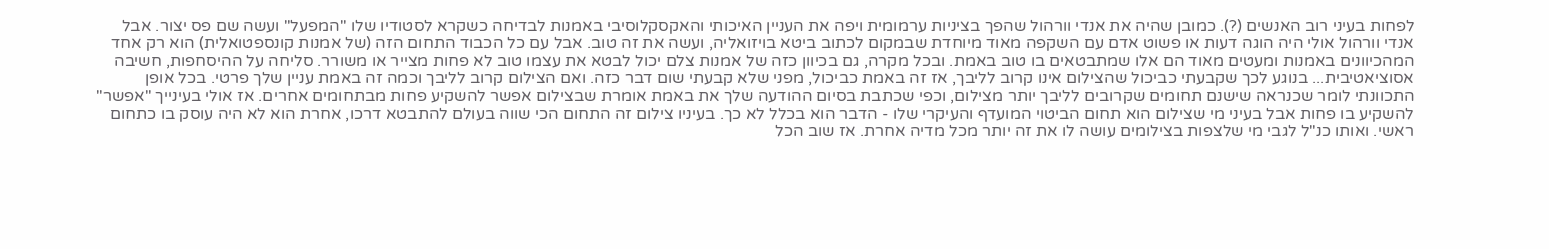לפחות בעיני רוב האנשים (?). כמובן שהיה את אנדי וורהול שהפך בציניות ערמומית ויפה את העניין האיכותי והאקסקלוסיבי באמנות לבדיחה כשקרא לסטודיו שלו "המפעל" ועשה שם פס יצור. אבל אנדי וורהול אולי היה הוגה דעות או פשוט אדם עם השקפה מאוד מיוחדת שבמקום לכתוב ביטא בויזואליה, ועשה את זה טוב. אבל עם כל הכבוד התחום הזה (של אמנות קונספטואלית) הוא רק אחד המהכיוונים באמנות ומעטים מאוד הם אלו שמתבטאים בו טוב באמת. ובכל מקרה, גם בכיוון כזה של אמנות צלם יכול לבטא את עצמו טוב לא פחות מצייר או משורר. סליחה על ההיסחפות, חשיבה אסוציאטיבית... בנוגע לכך שקבעתי כביכול שהצילום אינו קרוב לליבך, אז זה באמת כביכול, מפני שלא קבעתי שום דבר כזה. ואם הצילום קרוב לליבך וכמה זה באמת עניין שלך פרטי. בכל אופן התכוונתי לומר שכנראה שישנם תחומים שקרובים לליבך יותר מצילום, וכפי שכתבת בסיום ההודעה שלך את באמת אומרת שבצילום אפשר להשקיע פחות מבתחומים אחרים. אז אולי בעינייך "אפשר" להשקיע בו פחות אבל בעיני מי שצילום הוא תחום הביטוי המועדף והעיקרי שלו - הדבר הוא בכלל לא כך. בעיניו צילום זה התחום הכי שווה בעולם להתבטא דרכו, אחרת הוא לא היה עוסק בו כתחום ראשי. ואותו כנ"ל לגבי מי שלצפות בצילומים עושה לו את זה יותר מכל מדיה אחרת. אז שוב הכל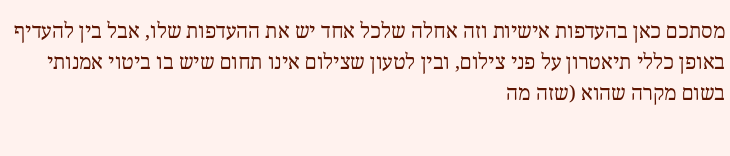מסתכם כאן בהעדפות אישיות וזה אחלה שלכל אחד יש את ההעדפות שלו, אבל בין להעדיף באופן כללי תיאטרון על פני צילום, ובין לטעון שצילום אינו תחום שיש בו ביטוי אמנותי בשום מקרה שהוא (שזה מה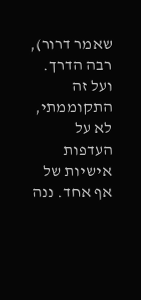שאמר דרור), רבה הדרך. ועל זה התקוממתי, לא על העדפות אישיות של אף אחד. ננה